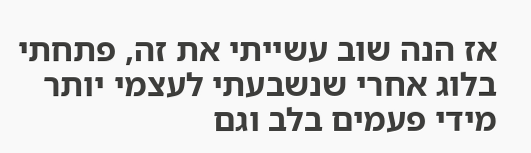אז הנה שוב עשייתי את זה, פתחתי בלוג אחרי שנשבעתי לעצמי יותר מידי פעמים בלב וגם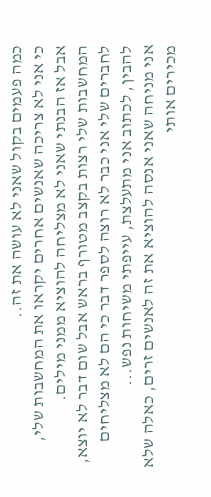כמה פעמים בקול שאני לא עושה את זה..
כי אני לא צריכה שאנשים אחרים יקראו את המחשבות שלי, אבל אז הבנתי שאני לא מצליחה להוציא ממני מילים. המחשבות שלי רצות בקצב מטורף בראש אבל שום דבר לא יוצא, לחברים שלי אני כבר לא רוצה לספר דבר כי הם לא מצליחים להבין, לכתוב אני מתעלצת, עייפתי משיחות נפש...
אני מניחה שאני אנסה להוציא את זה לאנשים זרים, כאלה שלא מכירים אותי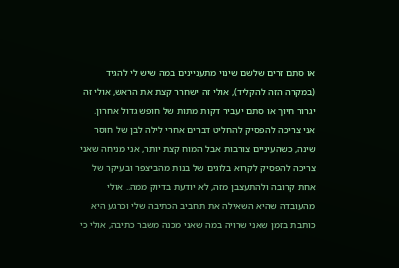או סתם זרים שלשם שינוי מתעניינים במה שיש לי להגיד (במקרה הזה להקליד), אולי זה ישחרר קצת את הראש, אולי זה יגרור חיוך או סתם יעביר דקות מתות של חופש גדול אחרון.
אני צריכה להפסיק להחליט דברים אחרי לילה לבן של חוסר שינה, כשהעיניים צורבות אבל המוח קצת יותר, אני מניחה שאני צריכה להפסיק לקרוא בלוגים של בנות מהביצפר ובעיקר של אחת קרובה ולהתעצבן מזה, לא יודעת בדיוק ממה.. אולי מהעובדה שהיא השאילה את תחביב הכתיבה שלי וכרגע היא כותבת בזמן שאני שרויה במה שאני מכנה משבר כתיבה, אולי כי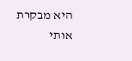היא מבקרת אותי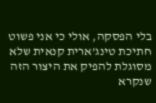בלי הפסקה, אולי כי אני פשוט חתיכת טינג'ארית קנאית שלא מסוגלת להפיק את היצור הזה שנקרא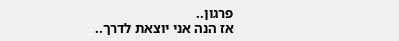פרגון..
אז הנה אני יוצאת לדרך..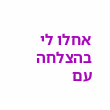אחלו לי בהצלחה עם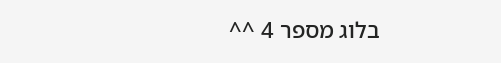בלוג מספר 4 ^^